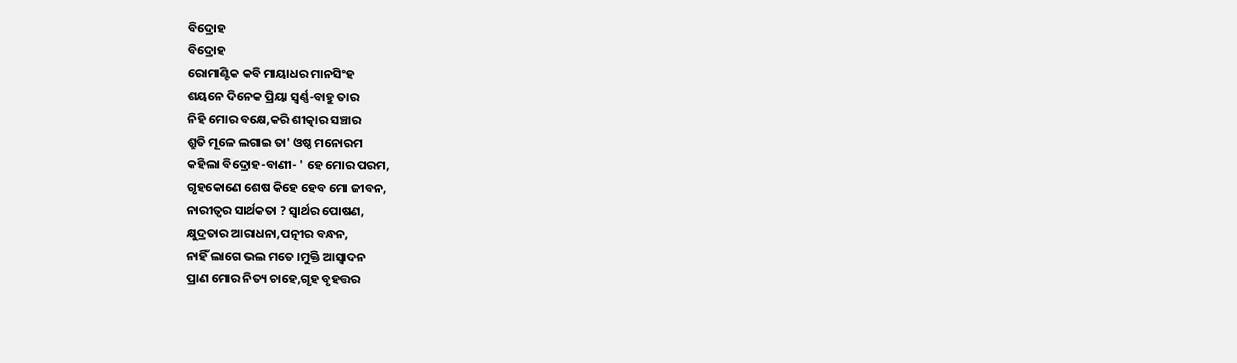ବିଦ୍ରୋହ
ବିଦ୍ରୋହ
ରୋମାଣ୍ଟିକ କବି ମାୟାଧର ମାନସିଂହ
ଶୟନେ ଦିନେକ ପ୍ରିୟା ସ୍ୱର୍ଣ୍ଣ-ବାହୁ ତାର
ନିହି ମୋର ବକ୍ଷେ,କରି ଶୀତ୍କାର ସଞ୍ଚାର
ଶ୍ରୁତି ମୂଳେ ଲଗାଇ ତା' ଓଷ୍ଠ ମନୋରମ
କହିଲା ବିଦ୍ରୋହ-ବାଣୀ- ' ହେ ମୋର ପରମ,
ଗୃହକୋଣେ ଶେଷ କିହେ ହେବ ମୋ ଜୀବନ,
ନାରୀତ୍ବର ସାର୍ଥକତା ? ସ୍ୱାର୍ଥର ପୋଷଣ,
କ୍ଷୁଦ୍ରତାର ଆରାଧନା,ପତ୍ନୀର ବନ୍ଧନ,
ନାହିଁ ଲାଗେ ଭଲ ମତେ ।ମୁକ୍ତି ଆସ୍ଵାଦନ
ପ୍ରାଣ ମୋର ନିତ୍ୟ ଚାହେ,ଗୃହ ବୃହତ୍ତର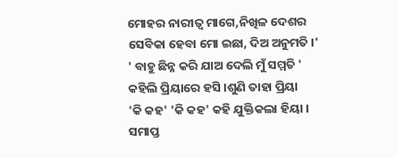ମୋହର ନାରୀତ୍ବ ମାଗେ,ନିଖିଳ ଦେଶର
ସେବିକା ହେବା ମୋ ଇଛା, ଦିଅ ଅନୁମତି ।'
' ବାହୁ ଛିନ୍ନ କରି ଯାଅ ଦେଲି ମୁଁ ସମ୍ମତି '
କହିଲି ପ୍ରିୟାରେ ହସି ।ଶୁଣି ତାହା ପ୍ରିୟା
'କି କହ' 'କି କହ' କହି ଯୁକ୍ତିକଲା ହିୟା ।
ସମାପ୍ତ